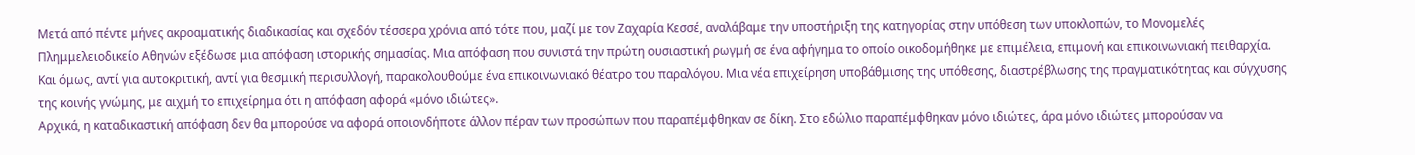Μετά από πέντε μήνες ακροαματικής διαδικασίας και σχεδόν τέσσερα χρόνια από τότε που, μαζί με τον Ζαχαρία Κεσσέ, αναλάβαμε την υποστήριξη της κατηγορίας στην υπόθεση των υποκλοπών, το Μονομελές Πλημμελειοδικείο Αθηνών εξέδωσε μια απόφαση ιστορικής σημασίας. Μια απόφαση που συνιστά την πρώτη ουσιαστική ρωγμή σε ένα αφήγημα το οποίο οικοδομήθηκε με επιμέλεια, επιμονή και επικοινωνιακή πειθαρχία.
Και όμως, αντί για αυτοκριτική, αντί για θεσμική περισυλλογή, παρακολουθούμε ένα επικοινωνιακό θέατρο του παραλόγου. Μια νέα επιχείρηση υποβάθμισης της υπόθεσης, διαστρέβλωσης της πραγματικότητας και σύγχυσης της κοινής γνώμης, με αιχμή το επιχείρημα ότι η απόφαση αφορά «μόνο ιδιώτες».
Αρχικά, η καταδικαστική απόφαση δεν θα μπορούσε να αφορά οποιονδήποτε άλλον πέραν των προσώπων που παραπέμφθηκαν σε δίκη. Στο εδώλιο παραπέμφθηκαν μόνο ιδιώτες, άρα μόνο ιδιώτες μπορούσαν να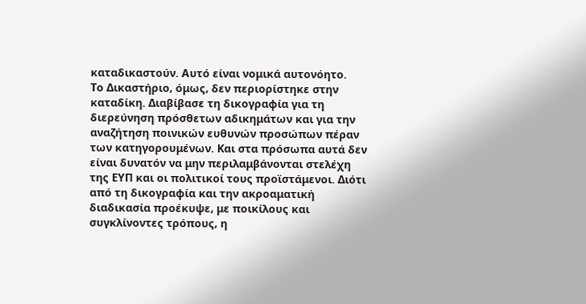καταδικαστούν. Αυτό είναι νομικά αυτονόητο.
Το Δικαστήριο, όμως, δεν περιορίστηκε στην καταδίκη. Διαβίβασε τη δικογραφία για τη διερεύνηση πρόσθετων αδικημάτων και για την αναζήτηση ποινικών ευθυνών προσώπων πέραν των κατηγορουμένων. Και στα πρόσωπα αυτά δεν είναι δυνατόν να μην περιλαμβάνονται στελέχη της ΕΥΠ και οι πολιτικοί τους προϊστάμενοι. Διότι από τη δικογραφία και την ακροαματική διαδικασία προέκυψε, με ποικίλους και συγκλίνοντες τρόπους, η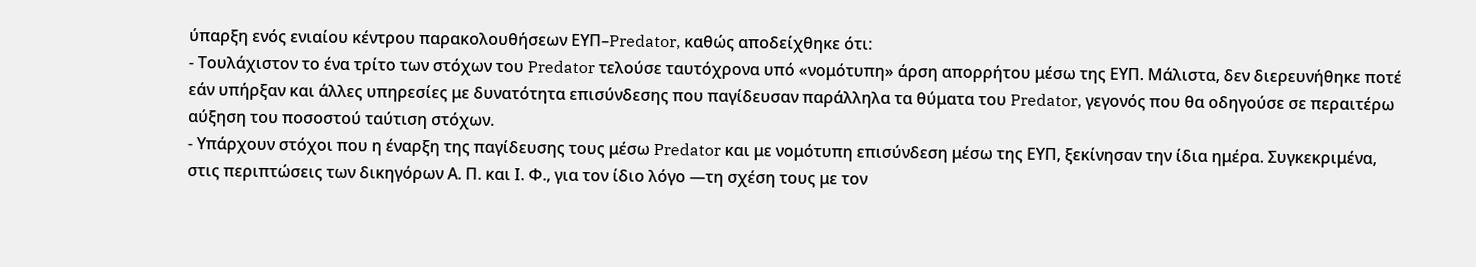ύπαρξη ενός ενιαίου κέντρου παρακολουθήσεων ΕΥΠ–Predator, καθώς αποδείχθηκε ότι:
- Τουλάχιστον το ένα τρίτο των στόχων του Predator τελούσε ταυτόχρονα υπό «νομότυπη» άρση απορρήτου μέσω της ΕΥΠ. Μάλιστα, δεν διερευνήθηκε ποτέ εάν υπήρξαν και άλλες υπηρεσίες με δυνατότητα επισύνδεσης που παγίδευσαν παράλληλα τα θύματα του Predator, γεγονός που θα οδηγούσε σε περαιτέρω αύξηση του ποσοστού ταύτιση στόχων.
- Υπάρχουν στόχοι που η έναρξη της παγίδευσης τους μέσω Predator και με νομότυπη επισύνδεση μέσω της ΕΥΠ, ξεκίνησαν την ίδια ημέρα. Συγκεκριμένα, στις περιπτώσεις των δικηγόρων Α. Π. και Ι. Φ., για τον ίδιο λόγο —τη σχέση τους με τον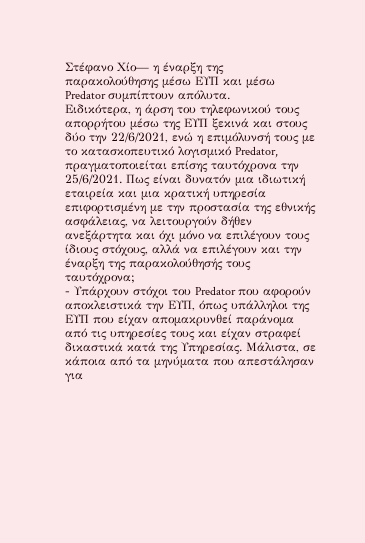Στέφανο Χίο— η έναρξη της παρακολούθησης μέσω ΕΥΠ και μέσω Predator συμπίπτουν απόλυτα.
Ειδικότερα, η άρση του τηλεφωνικού τους απορρήτου μέσω της ΕΥΠ ξεκινά και στους δύο την 22/6/2021, ενώ η επιμόλυνσή τους με το κατασκοπευτικό λογισμικό Predator, πραγματοποιείται επίσης ταυτόχρονα την 25/6/2021. Πως είναι δυνατόν μια ιδιωτική εταιρεία και μια κρατική υπηρεσία επιφορτισμένη με την προστασία της εθνικής ασφάλειας, να λειτουργούν δήθεν ανεξάρτητα και όχι μόνο να επιλέγουν τους ίδιους στόχους, αλλά να επιλέγουν και την έναρξη της παρακολούθησής τους ταυτόχρονα;
- Υπάρχουν στόχοι του Predator που αφορούν αποκλειστικά την ΕΥΠ, όπως υπάλληλοι της ΕΥΠ που είχαν απομακρυνθεί παράνομα από τις υπηρεσίες τους και είχαν στραφεί δικαστικά κατά της Υπηρεσίας. Μάλιστα, σε κάποια από τα μηνύματα που απεστάλησαν για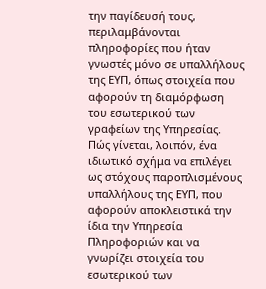την παγίδευσή τους, περιλαμβάνονται πληροφορίες που ήταν γνωστές μόνο σε υπαλλήλους της ΕΥΠ, όπως στοιχεία που αφορούν τη διαμόρφωση του εσωτερικού των γραφείων της Υπηρεσίας. Πώς γίνεται, λοιπόν, ένα ιδιωτικό σχήμα να επιλέγει ως στόχους παροπλισμένους υπαλλήλους της ΕΥΠ, που αφορούν αποκλειστικά την ίδια την Υπηρεσία Πληροφοριών και να γνωρίζει στοιχεία του εσωτερικού των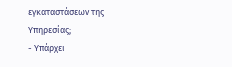εγκαταστάσεων της Υπηρεσίας;
- Υπάρχει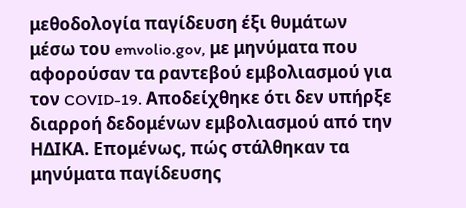μεθοδολογία παγίδευση έξι θυμάτων μέσω του emvolio.gov, με μηνύματα που αφορούσαν τα ραντεβού εμβολιασμού για τον COVID-19. Αποδείχθηκε ότι δεν υπήρξε διαρροή δεδομένων εμβολιασμού από την ΗΔΙΚΑ. Επομένως, πώς στάλθηκαν τα μηνύματα παγίδευσης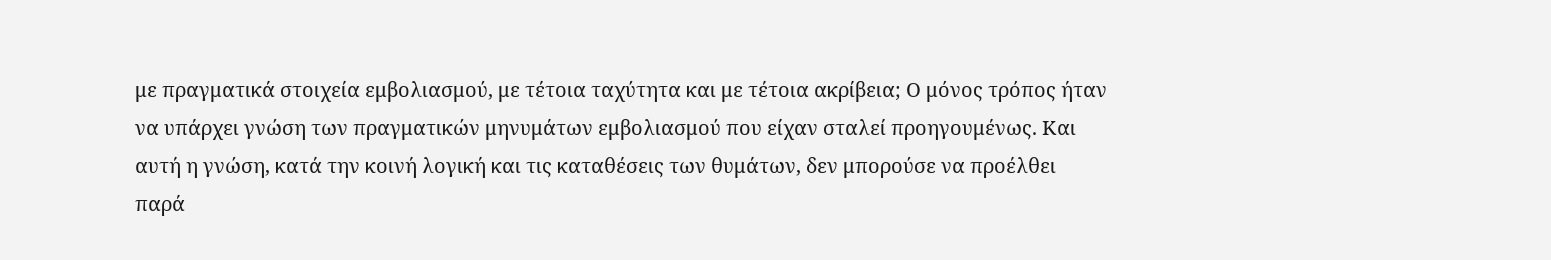με πραγματικά στοιχεία εμβολιασμού, με τέτοια ταχύτητα και με τέτοια ακρίβεια; Ο μόνος τρόπος ήταν να υπάρχει γνώση των πραγματικών μηνυμάτων εμβολιασμού που είχαν σταλεί προηγουμένως. Και αυτή η γνώση, κατά την κοινή λογική και τις καταθέσεις των θυμάτων, δεν μπορούσε να προέλθει παρά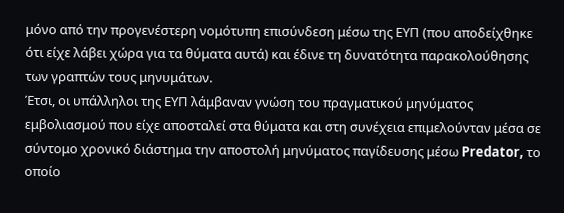μόνο από την προγενέστερη νομότυπη επισύνδεση μέσω της ΕΥΠ (που αποδείχθηκε ότι είχε λάβει χώρα για τα θύματα αυτά) και έδινε τη δυνατότητα παρακολούθησης των γραπτών τους μηνυμάτων.
Έτσι, οι υπάλληλοι της ΕΥΠ λάμβαναν γνώση του πραγματικού μηνύματος εμβολιασμού που είχε αποσταλεί στα θύματα και στη συνέχεια επιμελούνταν μέσα σε σύντομο χρονικό διάστημα την αποστολή μηνύματος παγίδευσης μέσω Predator, το οποίο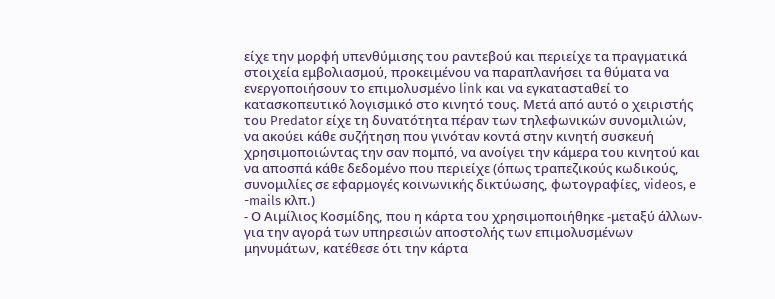είχε την μορφή υπενθύμισης του ραντεβού και περιείχε τα πραγματικά στοιχεία εμβολιασμού, προκειμένου να παραπλανήσει τα θύματα να ενεργοποιήσουν το επιμολυσμένο link και να εγκατασταθεί το κατασκοπευτικό λογισμικό στο κινητό τους. Μετά από αυτό ο χειριστής του Predator είχε τη δυνατότητα πέραν των τηλεφωνικών συνομιλιών, να ακούει κάθε συζήτηση που γινόταν κοντά στην κινητή συσκευή χρησιμοποιώντας την σαν πομπό, να ανοίγει την κάμερα του κινητού και να αποσπά κάθε δεδομένο που περιείχε (όπως τραπεζικούς κωδικούς, συνομιλίες σε εφαρμογές κοινωνικής δικτύωσης, φωτογραφίες, videos, e -mails κλπ.)
- Ο Αιμίλιος Κοσμίδης, που η κάρτα του χρησιμοποιήθηκε -μεταξύ άλλων- για την αγορά των υπηρεσιών αποστολής των επιμολυσμένων μηνυμάτων, κατέθεσε ότι την κάρτα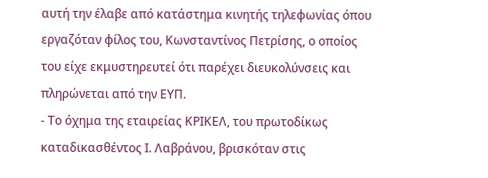αυτή την έλαβε από κατάστημα κινητής τηλεφωνίας όπου εργαζόταν φίλος του, Κωνσταντίνος Πετρίσης, ο οποίος του είχε εκμυστηρευτεί ότι παρέχει διευκολύνσεις και πληρώνεται από την ΕΥΠ.
- Το όχημα της εταιρείας ΚΡΙΚΕΛ, του πρωτοδίκως καταδικασθέντος Ι. Λαβράνου, βρισκόταν στις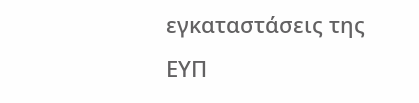εγκαταστάσεις της ΕΥΠ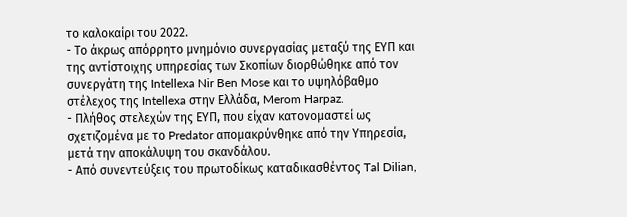το καλοκαίρι του 2022.
- Το άκρως απόρρητο μνημόνιο συνεργασίας μεταξύ της ΕΥΠ και της αντίστοιχης υπηρεσίας των Σκοπίων διορθώθηκε από τον συνεργάτη της Intellexa Nir Ben Mose και το υψηλόβαθμο στέλεχος της Intellexa στην Ελλάδα, Merom Harpaz.
- Πλήθος στελεχών της ΕΥΠ, που είχαν κατονομαστεί ως σχετιζομένα με το Predator απομακρύνθηκε από την Υπηρεσία, μετά την αποκάλυψη του σκανδάλου.
- Από συνεντεύξεις του πρωτοδίκως καταδικασθέντος Tal Dilian,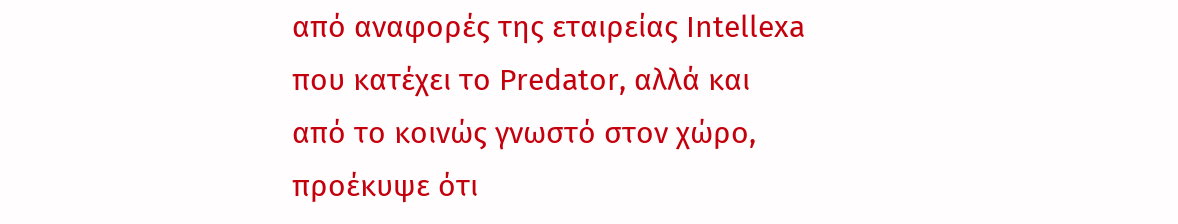από αναφορές της εταιρείας Intellexa που κατέχει το Predator, αλλά και από το κοινώς γνωστό στον χώρο, προέκυψε ότι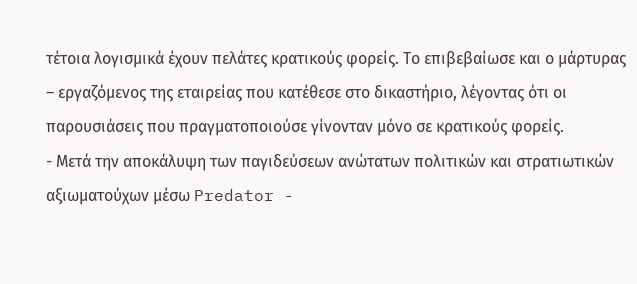τέτοια λογισμικά έχουν πελάτες κρατικούς φορείς. Το επιβεβαίωσε και ο μάρτυρας – εργαζόμενος της εταιρείας που κατέθεσε στο δικαστήριο, λέγοντας ότι οι παρουσιάσεις που πραγματοποιούσε γίνονταν μόνο σε κρατικούς φορείς.
- Μετά την αποκάλυψη των παγιδεύσεων ανώτατων πολιτικών και στρατιωτικών αξιωματούχων μέσω Predator -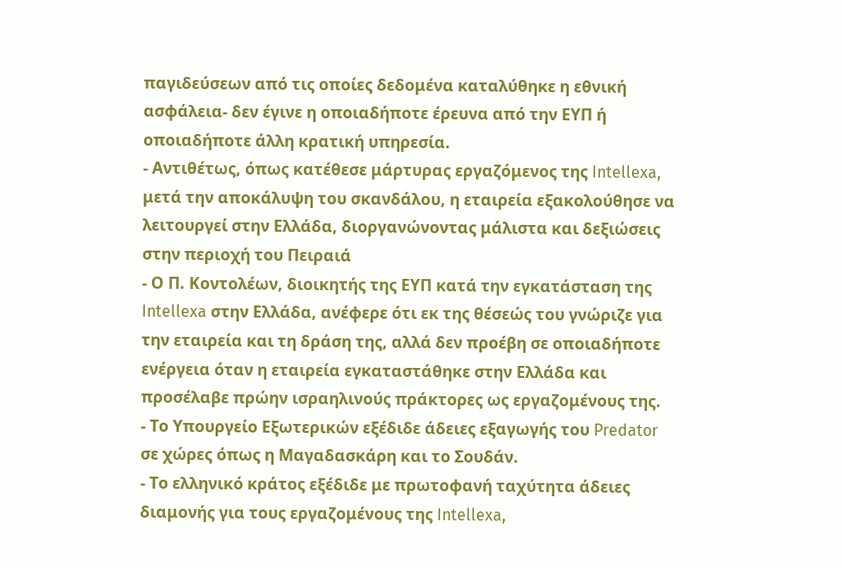παγιδεύσεων από τις οποίες δεδομένα καταλύθηκε η εθνική ασφάλεια- δεν έγινε η οποιαδήποτε έρευνα από την ΕΥΠ ή οποιαδήποτε άλλη κρατική υπηρεσία.
- Αντιθέτως, όπως κατέθεσε μάρτυρας εργαζόμενος της Intellexa, μετά την αποκάλυψη του σκανδάλου, η εταιρεία εξακολούθησε να λειτουργεί στην Ελλάδα, διοργανώνοντας μάλιστα και δεξιώσεις στην περιοχή του Πειραιά
- Ο Π. Κοντολέων, διοικητής της ΕΥΠ κατά την εγκατάσταση της Intellexa στην Ελλάδα, ανέφερε ότι εκ της θέσεώς του γνώριζε για την εταιρεία και τη δράση της, αλλά δεν προέβη σε οποιαδήποτε ενέργεια όταν η εταιρεία εγκαταστάθηκε στην Ελλάδα και προσέλαβε πρώην ισραηλινούς πράκτορες ως εργαζομένους της.
- Το Υπουργείο Εξωτερικών εξέδιδε άδειες εξαγωγής του Predator σε χώρες όπως η Μαγαδασκάρη και το Σουδάν.
- Το ελληνικό κράτος εξέδιδε με πρωτοφανή ταχύτητα άδειες διαμονής για τους εργαζομένους της Intellexa,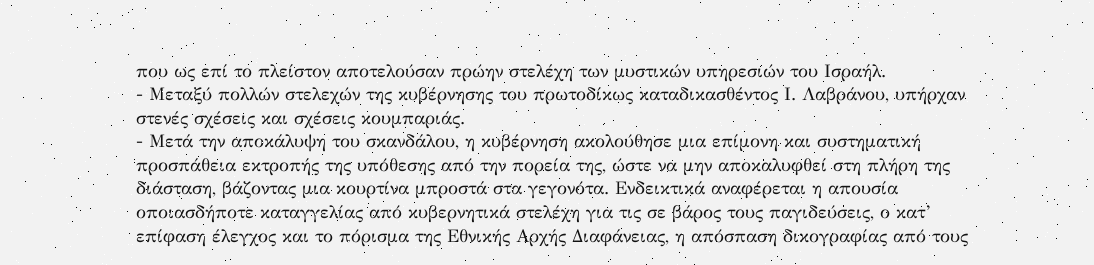που ως επί το πλείστον αποτελούσαν πρώην στελέχη των μυστικών υπηρεσιών του Ισραήλ.
- Μεταξύ πολλών στελεχών της κυβέρνησης του πρωτοδίκως καταδικασθέντος Ι. Λαβράνου, υπήρχαν στενές σχέσεις και σχέσεις κουμπαριάς.
- Μετά την αποκάλυψη του σκανδάλου, η κυβέρνηση ακολούθησε μια επίμονη και συστηματική προσπάθεια εκτροπής της υπόθεσης από την πορεία της, ώστε να μην αποκαλυφθεί στη πλήρη της διάσταση, βάζοντας μια κουρτίνα μπροστά στα γεγονότα. Ενδεικτικά αναφέρεται η απουσία οποιασδήποτε καταγγελίας από κυβερνητικά στελέχη για τις σε βάρος τους παγιδεύσεις, ο κατ’ επίφαση έλεγχος και το πόρισμα της Εθνικής Αρχής Διαφάνειας, η απόσπαση δικογραφίας από τους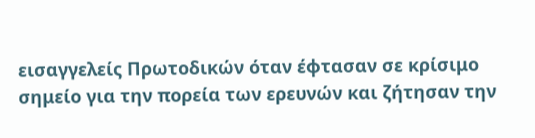εισαγγελείς Πρωτοδικών όταν έφτασαν σε κρίσιμο σημείο για την πορεία των ερευνών και ζήτησαν την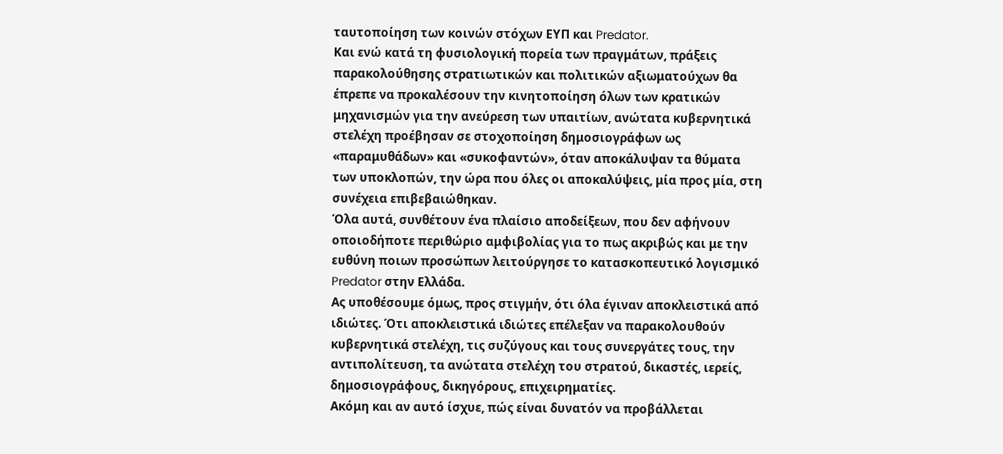ταυτοποίηση των κοινών στόχων ΕΥΠ και Predator.
Και ενώ κατά τη φυσιολογική πορεία των πραγμάτων, πράξεις παρακολούθησης στρατιωτικών και πολιτικών αξιωματούχων θα έπρεπε να προκαλέσουν την κινητοποίηση όλων των κρατικών μηχανισμών για την ανεύρεση των υπαιτίων, ανώτατα κυβερνητικά στελέχη προέβησαν σε στοχοποίηση δημοσιογράφων ως «παραμυθάδων» και «συκοφαντών», όταν αποκάλυψαν τα θύματα των υποκλοπών, την ώρα που όλες οι αποκαλύψεις, μία προς μία, στη συνέχεια επιβεβαιώθηκαν.
Όλα αυτά, συνθέτουν ένα πλαίσιο αποδείξεων, που δεν αφήνουν οποιοδήποτε περιθώριο αμφιβολίας για το πως ακριβώς και με την ευθύνη ποιων προσώπων λειτούργησε το κατασκοπευτικό λογισμικό Predator στην Ελλάδα.
Ας υποθέσουμε όμως, προς στιγμήν, ότι όλα έγιναν αποκλειστικά από ιδιώτες. Ότι αποκλειστικά ιδιώτες επέλεξαν να παρακολουθούν κυβερνητικά στελέχη, τις συζύγους και τους συνεργάτες τους, την αντιπολίτευση, τα ανώτατα στελέχη του στρατού, δικαστές, ιερείς, δημοσιογράφους, δικηγόρους, επιχειρηματίες.
Ακόμη και αν αυτό ίσχυε, πώς είναι δυνατόν να προβάλλεται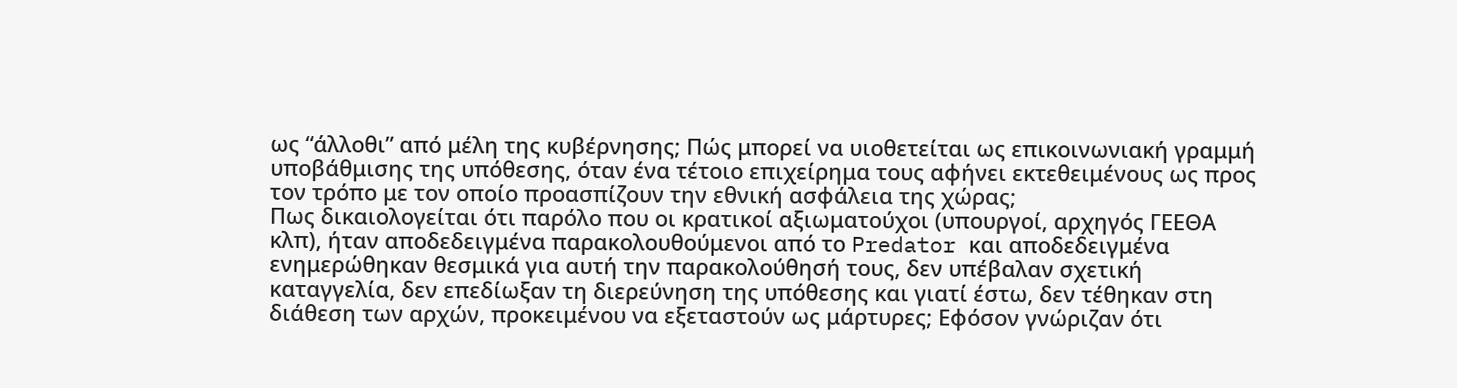ως “άλλοθι” από μέλη της κυβέρνησης; Πώς μπορεί να υιοθετείται ως επικοινωνιακή γραμμή υποβάθμισης της υπόθεσης, όταν ένα τέτοιο επιχείρημα τους αφήνει εκτεθειμένους ως προς τον τρόπο με τον οποίο προασπίζουν την εθνική ασφάλεια της χώρας;
Πως δικαιολογείται ότι παρόλο που οι κρατικοί αξιωματούχοι (υπουργοί, αρχηγός ΓΕΕΘΑ κλπ), ήταν αποδεδειγμένα παρακολουθούμενοι από το Predator και αποδεδειγμένα ενημερώθηκαν θεσμικά για αυτή την παρακολούθησή τους, δεν υπέβαλαν σχετική καταγγελία, δεν επεδίωξαν τη διερεύνηση της υπόθεσης και γιατί έστω, δεν τέθηκαν στη διάθεση των αρχών, προκειμένου να εξεταστούν ως μάρτυρες; Εφόσον γνώριζαν ότι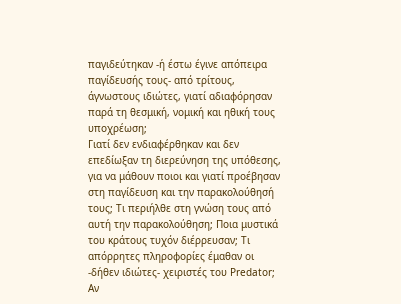παγιδεύτηκαν -ή έστω έγινε απόπειρα παγίδευσής τους- από τρίτους, άγνωστους ιδιώτες, γιατί αδιαφόρησαν παρά τη θεσμική, νομική και ηθική τους υποχρέωση;
Γιατί δεν ενδιαφέρθηκαν και δεν επεδίωξαν τη διερεύνηση της υπόθεσης, για να μάθουν ποιοι και γιατί προέβησαν στη παγίδευση και την παρακολούθησή τους; Τι περιήλθε στη γνώση τους από αυτή την παρακολούθηση; Ποια μυστικά του κράτους τυχόν διέρρευσαν; Τι απόρρητες πληροφορίες έμαθαν οι -δήθεν ιδιώτες- χειριστές του Predator; Αν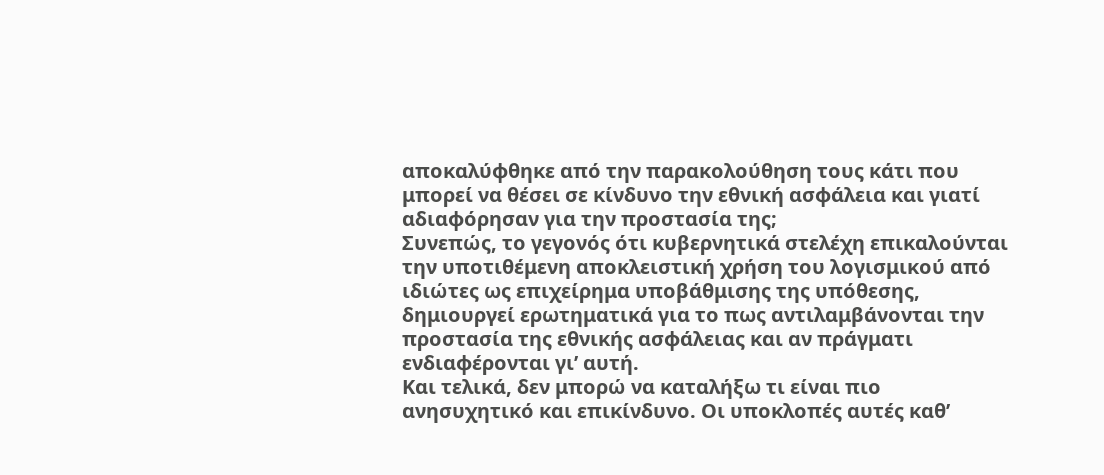αποκαλύφθηκε από την παρακολούθηση τους κάτι που μπορεί να θέσει σε κίνδυνο την εθνική ασφάλεια και γιατί αδιαφόρησαν για την προστασία της;
Συνεπώς, το γεγονός ότι κυβερνητικά στελέχη επικαλούνται την υποτιθέμενη αποκλειστική χρήση του λογισμικού από ιδιώτες ως επιχείρημα υποβάθμισης της υπόθεσης, δημιουργεί ερωτηματικά για το πως αντιλαμβάνονται την προστασία της εθνικής ασφάλειας και αν πράγματι ενδιαφέρονται γι’ αυτή.
Και τελικά, δεν μπορώ να καταλήξω τι είναι πιο ανησυχητικό και επικίνδυνο. Οι υποκλοπές αυτές καθ’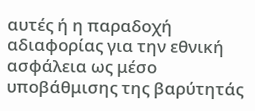αυτές ή η παραδοχή αδιαφορίας για την εθνική ασφάλεια ως μέσο υποβάθμισης της βαρύτητάς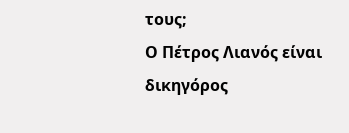τους;
Ο Πέτρος Λιανός είναι δικηγόρος